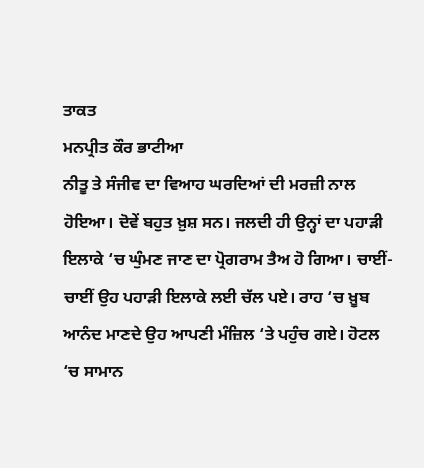ਤਾਕਤ
ਮਨਪ੍ਰੀਤ ਕੌਰ ਭਾਟੀਆ
ਨੀਤੂ ਤੇ ਸੰਜੀਵ ਦਾ ਵਿਆਹ ਘਰਦਿਆਂ ਦੀ ਮਰਜ਼ੀ ਨਾਲ ਹੋਇਆ। ਦੋਵੇਂ ਬਹੁਤ ਖ਼ੁਸ਼ ਸਨ। ਜਲਦੀ ਹੀ ਉਨ੍ਹਾਂ ਦਾ ਪਹਾੜੀ ਇਲਾਕੇ ‘ਚ ਘੁੰਮਣ ਜਾਣ ਦਾ ਪ੍ਰੋਗਰਾਮ ਤੈਅ ਹੋ ਗਿਆ। ਚਾਈਂ-ਚਾਈਂ ਉਹ ਪਹਾੜੀ ਇਲਾਕੇ ਲਈ ਚੱਲ ਪਏ। ਰਾਹ ‘ਚ ਖ਼ੂਬ ਆਨੰਦ ਮਾਣਦੇ ਉਹ ਆਪਣੀ ਮੰਜ਼ਿਲ ‘ਤੇ ਪਹੁੰਚ ਗਏ। ਹੋਟਲ ‘ਚ ਸਾਮਾਨ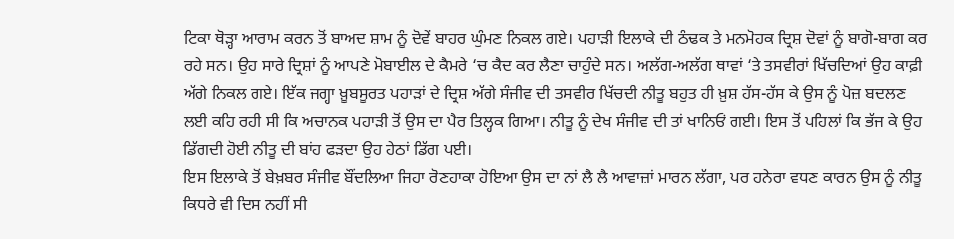ਟਿਕਾ ਥੋੜ੍ਹਾ ਆਰਾਮ ਕਰਨ ਤੋਂ ਬਾਅਦ ਸ਼ਾਮ ਨੂੰ ਦੋਵੇਂ ਬਾਹਰ ਘੁੰਮਣ ਨਿਕਲ ਗਏ। ਪਹਾੜੀ ਇਲਾਕੇ ਦੀ ਠੰਢਕ ਤੇ ਮਨਮੋਹਕ ਦ੍ਰਿਸ਼ ਦੋਵਾਂ ਨੂੰ ਬਾਗੋ-ਬਾਗ ਕਰ ਰਹੇ ਸਨ। ਉਹ ਸਾਰੇ ਦ੍ਰਿਸ਼ਾਂ ਨੂੰ ਆਪਣੇ ਮੋਬਾਈਲ ਦੇ ਕੈਮਰੇ ‘ਚ ਕੈਦ ਕਰ ਲੈਣਾ ਚਾਹੁੰਦੇ ਸਨ। ਅਲੱਗ-ਅਲੱਗ ਥਾਵਾਂ ‘ਤੇ ਤਸਵੀਰਾਂ ਖਿੱਚਦਿਆਂ ਉਹ ਕਾਫ਼ੀ ਅੱਗੇ ਨਿਕਲ ਗਏ। ਇੱਕ ਜਗ੍ਹਾ ਖ਼ੂਬਸੂਰਤ ਪਹਾੜਾਂ ਦੇ ਦ੍ਰਿਸ਼ ਅੱਗੇ ਸੰਜੀਵ ਦੀ ਤਸਵੀਰ ਖਿੱਚਦੀ ਨੀਤੂ ਬਹੁਤ ਹੀ ਖ਼ੁਸ਼ ਹੱਸ-ਹੱਸ ਕੇ ਉਸ ਨੂੰ ਪੋਜ਼ ਬਦਲਣ ਲਈ ਕਹਿ ਰਹੀ ਸੀ ਕਿ ਅਚਾਨਕ ਪਹਾੜੀ ਤੋਂ ਉਸ ਦਾ ਪੈਰ ਤਿਲ੍ਹਕ ਗਿਆ। ਨੀਤੂ ਨੂੰ ਦੇਖ ਸੰਜੀਵ ਦੀ ਤਾਂ ਖਾਨਿਓਂ ਗਈ। ਇਸ ਤੋਂ ਪਹਿਲਾਂ ਕਿ ਭੱਜ ਕੇ ਉਹ ਡਿੱਗਦੀ ਹੋਈ ਨੀਤੂ ਦੀ ਬਾਂਹ ਫੜਦਾ ਉਹ ਹੇਠਾਂ ਡਿੱਗ ਪਈ।
ਇਸ ਇਲਾਕੇ ਤੋਂ ਬੇਖ਼ਬਰ ਸੰਜੀਵ ਬੌਂਦਲਿਆ ਜਿਹਾ ਰੋਣਹਾਕਾ ਹੋਇਆ ਉਸ ਦਾ ਨਾਂ ਲੈ ਲੈ ਆਵਾਜ਼ਾਂ ਮਾਰਨ ਲੱਗਾ, ਪਰ ਹਨੇਰਾ ਵਧਣ ਕਾਰਨ ਉਸ ਨੂੰ ਨੀਤੂ ਕਿਧਰੇ ਵੀ ਦਿਸ ਨਹੀਂ ਸੀ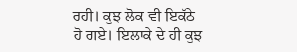ਰਹੀ। ਕੁਝ ਲੋਕ ਵੀ ਇਕੱਠੇ ਹੋ ਗਏ। ਇਲਾਕੇ ਦੇ ਹੀ ਕੁਝ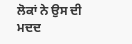ਲੋਕਾਂ ਨੇ ਉਸ ਦੀ ਮਦਦ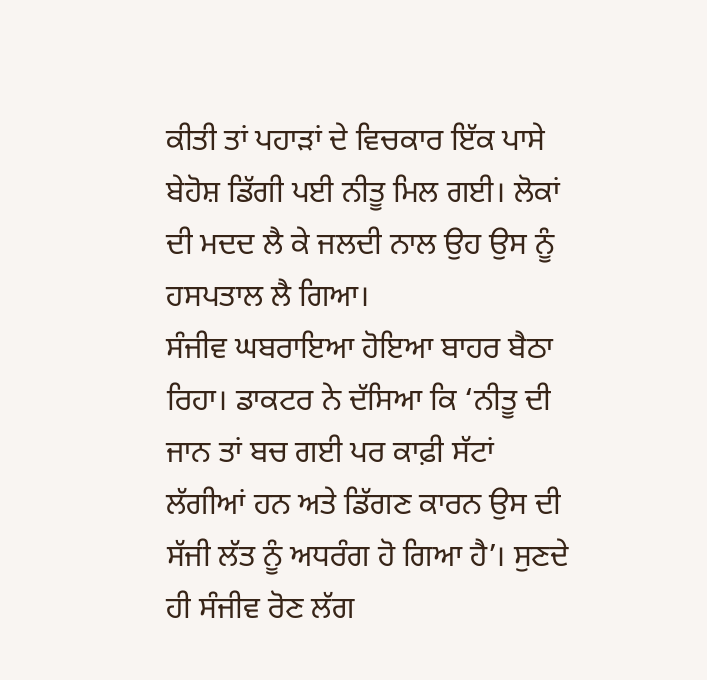ਕੀਤੀ ਤਾਂ ਪਹਾੜਾਂ ਦੇ ਵਿਚਕਾਰ ਇੱਕ ਪਾਸੇ ਬੇਹੋਸ਼ ਡਿੱਗੀ ਪਈ ਨੀਤੂ ਮਿਲ ਗਈ। ਲੋਕਾਂ ਦੀ ਮਦਦ ਲੈ ਕੇ ਜਲਦੀ ਨਾਲ ਉਹ ਉਸ ਨੂੰ ਹਸਪਤਾਲ ਲੈ ਗਿਆ।
ਸੰਜੀਵ ਘਬਰਾਇਆ ਹੋਇਆ ਬਾਹਰ ਬੈਠਾ ਰਿਹਾ। ਡਾਕਟਰ ਨੇ ਦੱਸਿਆ ਕਿ ‘ਨੀਤੂ ਦੀ ਜਾਨ ਤਾਂ ਬਚ ਗਈ ਪਰ ਕਾਫ਼ੀ ਸੱਟਾਂ ਲੱਗੀਆਂ ਹਨ ਅਤੇ ਡਿੱਗਣ ਕਾਰਨ ਉਸ ਦੀ ਸੱਜੀ ਲੱਤ ਨੂੰ ਅਧਰੰਗ ਹੋ ਗਿਆ ਹੈ’। ਸੁਣਦੇ ਹੀ ਸੰਜੀਵ ਰੋਣ ਲੱਗ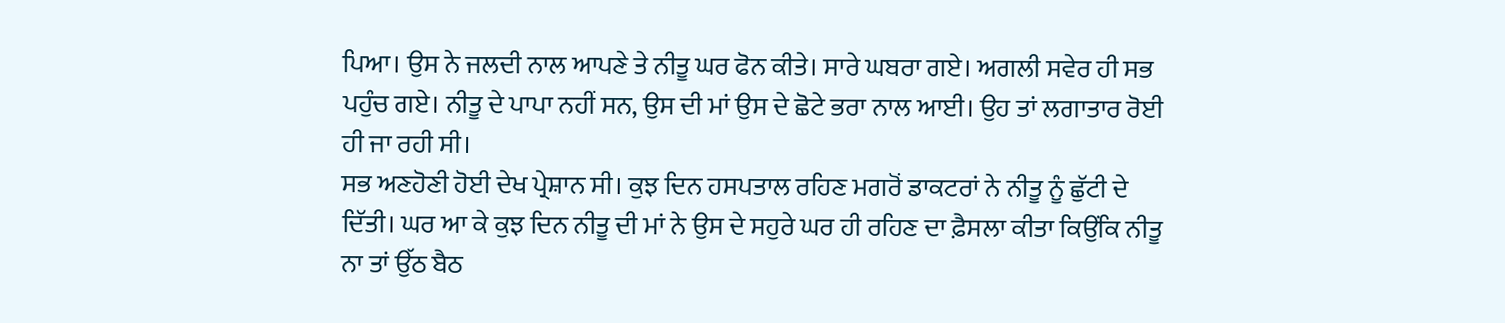ਪਿਆ। ਉਸ ਨੇ ਜਲਦੀ ਨਾਲ ਆਪਣੇ ਤੇ ਨੀਤੂ ਘਰ ਫੋਨ ਕੀਤੇ। ਸਾਰੇ ਘਬਰਾ ਗਏ। ਅਗਲੀ ਸਵੇਰ ਹੀ ਸਭ ਪਹੁੰਚ ਗਏ। ਨੀਤੂ ਦੇ ਪਾਪਾ ਨਹੀਂ ਸਨ, ਉਸ ਦੀ ਮਾਂ ਉਸ ਦੇ ਛੋਟੇ ਭਰਾ ਨਾਲ ਆਈ। ਉਹ ਤਾਂ ਲਗਾਤਾਰ ਰੋਈ ਹੀ ਜਾ ਰਹੀ ਸੀ।
ਸਭ ਅਣਹੋਣੀ ਹੋਈ ਦੇਖ ਪ੍ਰੇਸ਼ਾਨ ਸੀ। ਕੁਝ ਦਿਨ ਹਸਪਤਾਲ ਰਹਿਣ ਮਗਰੋਂ ਡਾਕਟਰਾਂ ਨੇ ਨੀਤੂ ਨੂੰ ਛੁੱਟੀ ਦੇ ਦਿੱਤੀ। ਘਰ ਆ ਕੇ ਕੁਝ ਦਿਨ ਨੀਤੂ ਦੀ ਮਾਂ ਨੇ ਉਸ ਦੇ ਸਹੁਰੇ ਘਰ ਹੀ ਰਹਿਣ ਦਾ ਫ਼ੈਸਲਾ ਕੀਤਾ ਕਿਉਂਕਿ ਨੀਤੂ ਨਾ ਤਾਂ ਉੱਠ ਬੈਠ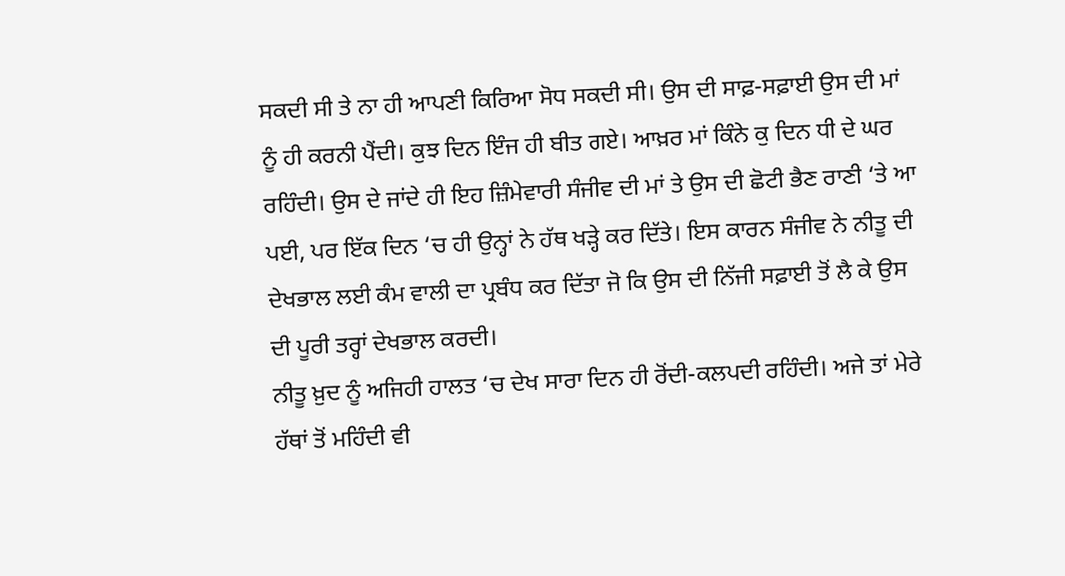ਸਕਦੀ ਸੀ ਤੇ ਨਾ ਹੀ ਆਪਣੀ ਕਿਰਿਆ ਸੋਧ ਸਕਦੀ ਸੀ। ਉਸ ਦੀ ਸਾਫ਼-ਸਫ਼ਾਈ ਉਸ ਦੀ ਮਾਂ ਨੂੰ ਹੀ ਕਰਨੀ ਪੈਂਦੀ। ਕੁਝ ਦਿਨ ਇੰਜ ਹੀ ਬੀਤ ਗਏ। ਆਖ਼ਰ ਮਾਂ ਕਿੰਨੇ ਕੁ ਦਿਨ ਧੀ ਦੇ ਘਰ ਰਹਿੰਦੀ। ਉਸ ਦੇ ਜਾਂਦੇ ਹੀ ਇਹ ਜ਼ਿੰਮੇਵਾਰੀ ਸੰਜੀਵ ਦੀ ਮਾਂ ਤੇ ਉਸ ਦੀ ਛੋਟੀ ਭੈਣ ਰਾਣੀ ‘ਤੇ ਆ ਪਈ, ਪਰ ਇੱਕ ਦਿਨ ‘ਚ ਹੀ ਉਨ੍ਹਾਂ ਨੇ ਹੱਥ ਖੜ੍ਹੇ ਕਰ ਦਿੱਤੇ। ਇਸ ਕਾਰਨ ਸੰਜੀਵ ਨੇ ਨੀਤੂ ਦੀ ਦੇਖਭਾਲ ਲਈ ਕੰਮ ਵਾਲੀ ਦਾ ਪ੍ਰਬੰਧ ਕਰ ਦਿੱਤਾ ਜੋ ਕਿ ਉਸ ਦੀ ਨਿੱਜੀ ਸਫ਼ਾਈ ਤੋਂ ਲੈ ਕੇ ਉਸ ਦੀ ਪੂਰੀ ਤਰ੍ਹਾਂ ਦੇਖਭਾਲ ਕਰਦੀ।
ਨੀਤੂ ਖ਼ੁਦ ਨੂੰ ਅਜਿਹੀ ਹਾਲਤ ‘ਚ ਦੇਖ ਸਾਰਾ ਦਿਨ ਹੀ ਰੋਂਦੀ-ਕਲਪਦੀ ਰਹਿੰਦੀ। ਅਜੇ ਤਾਂ ਮੇਰੇ ਹੱਥਾਂ ਤੋਂ ਮਹਿੰਦੀ ਵੀ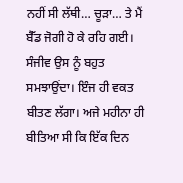ਨਹੀਂ ਸੀ ਲੱਥੀ… ਚੂੜਾ… ਤੇ ਮੈਂ ਬੈੱਡ ਜੋਗੀ ਹੋ ਕੇ ਰਹਿ ਗਈ। ਸੰਜੀਵ ਉਸ ਨੂੰ ਬਹੁਤ ਸਮਝਾਉਂਦਾ। ਇੰਜ ਹੀ ਵਕਤ ਬੀਤਣ ਲੱਗਾ। ਅਜੇ ਮਹੀਨਾ ਹੀ ਬੀਤਿਆ ਸੀ ਕਿ ਇੱਕ ਦਿਨ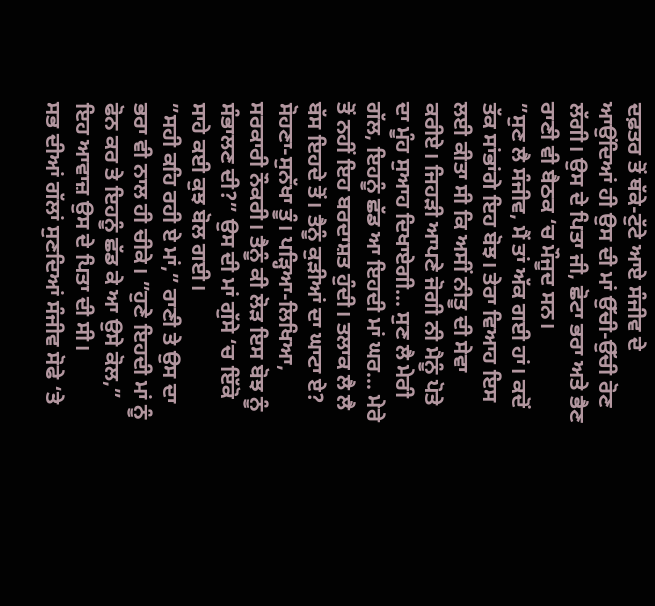ਦਫ਼ਤਰ ਤੋਂ ਥੱਕੇ-ਟੁੱਟੇ ਆਏ ਸੰਜੀਵ ਦੇ ਆਉਂਦਿਆਂ ਹੀ ਉਸ ਦੀ ਮਾਂ ਉੱਚੀ-ਉੱਚੀ ਰੋਣ ਲੱਗੀ। ਉਸ ਦੇ ਪਿਤਾ ਜੀ, ਛੋਟਾ ਭਰਾ ਅਤੇ ਭੈਣ ਰਾਣੀ ਵੀ ਬੈਠਕ ‘ਚ ਮੌਜੂਦ ਸਨ।
”ਸੁਣ ਲੈ ਸੰਜੀਵ, ਮੈਂ ਤਾਂ ਅੱਕ ਗਈ ਹਾਂ। ਕਦੋਂ ਤੱਕ ਸਾਂਭਾਂਗੇ ਇਹ ਬੋਝ। ਤੇਰਾ ਵਿਆਹ ਇਸ ਲਈ ਕੀਤਾ ਸੀ ਕਿ ਅਸੀਂ ਨੀਤੂ ਦੀ ਸੇਵਾ ਕਰੀਏ। ਜਿਹੜੀ ਆਪਣੇ ਜੋਗੀ ਨੀ ਮੈਨੂੰ ਪੋਤੇ ਦਾ ਮੂੰਹ ਸੁਆਹ ਦਿਖਾਏਗੀ… ਸੁਣ ਲੈ ਮੇਰੀ ਗੱਲ, ਇਹਨੂੰ ਛੱਡ ਆ ਇਹਦੀ ਮਾਂ ਘਰ… ਮੇਰੇ ਤੋਂ ਨਹੀਂ ਇਹ ਬਰਦਾਸ਼ਤ ਹੁੰਦੀ। ਤਲਾਕ ਲੈ ਲੈ ਬੱਸ ਇਹਦੇ ਤੋਂ। ਤੈਨੂੰ ਕੁੜੀਆਂ ਦਾ ਘਾਟਾ ਏ? ਸੋਹਣਾ-ਸੁਨੱਖਾ ਤੂੰ। ਪੜ੍ਹਿਆ-ਲਿਖਿਆ, ਸਰਕਾਰੀ ਨੌਕਰੀ। ਤੈਨੂੰ ਕੀ ਲੋੜ ਇਸ ਬੋਝ ਨੂੰ ਸੰਭਾਲਣ ਦੀ?” ਉਸ ਦੀ ਮਾਂ ਗੁੱਸੇ ‘ਚ ਇੱਕੋ ਸਾਹੇ ਕਈ ਕੁਝ ਬੋਲ ਗਈ।
”ਸਹੀ ਕਹਿ ਰਹੀ ਏ ਮਾਂ,” ਰਾਣੀ ਤੇ ਉਸ ਦਾ ਭਰਾ ਵੀ ਨਾਲ ਹੀ ਚੀਕੇ। ”ਹੁਣੇ ਇਹਦੀ ਮਾਂ ਨੂੰ ਫੋਨ ਕਰ ਤੇ ਇਹਨੂੰ ਛੱਡ ਕੇ ਆ ਉਸੇ ਕੋਲ,” ਇਹ ਆਵਾਜ਼ ਉਸ ਦੇ ਪਿਤਾ ਦੀ ਸੀ।
ਸਭ ਦੀਆਂ ਗੱਲਾਂ ਸੁਣਦਿਆਂ ਸੰਜੀਵ ਸੋਫੇ ‘ਤੇ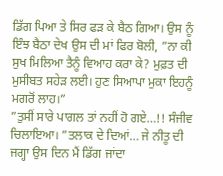ਡਿੱਗ ਪਿਆ ਤੇ ਸਿਰ ਫੜ ਕੇ ਬੈਠ ਗਿਆ। ਉਸ ਨੂੰ ਇੰਝ ਬੈਠਾ ਦੇਖ ਉਸ ਦੀ ਮਾਂ ਫਿਰ ਬੋਲੀ, ”ਨਾ ਕੀ ਸੁਖ ਮਿਲਿਆ ਤੈਨੂੰ ਵਿਆਹ ਕਰਾ ਕੇ? ਮੁਫ਼ਤ ਦੀ ਮੁਸੀਬਤ ਸਹੇੜ ਲਈ। ਹੁਣ ਸਿਆਪਾ ਮੁਕਾ ਇਹਨੂੰ ਮਗਰੋਂ ਲਾਹ।”
”ਤੁਸੀਂ ਸਾਰੇ ਪਾਗਲ ਤਾਂ ਨਹੀਂ ਹੋ ਗਏ…!! ਸੰਜੀਵ ਚਿਲਾਇਆ। ”ਤਲਾਕ ਦੇ ਦਿਆਂ… ਜੇ ਨੀਤੂ ਦੀ ਜਗ੍ਹਾ ਉਸ ਦਿਨ ਮੈਂ ਡਿੱਗ ਜਾਂਦਾ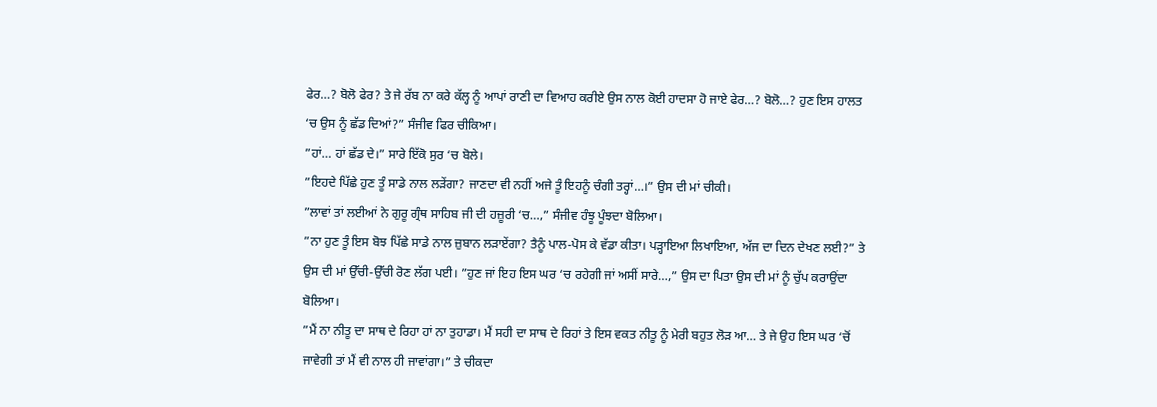ਫੇਰ…? ਬੋਲੋ ਫੇਰ? ਤੇ ਜੇ ਰੱਬ ਨਾ ਕਰੇ ਕੱਲ੍ਹ ਨੂੰ ਆਪਾਂ ਰਾਣੀ ਦਾ ਵਿਆਹ ਕਰੀਏ ਉਸ ਨਾਲ ਕੋਈ ਹਾਦਸਾ ਹੋ ਜਾਏ ਫੇਰ…? ਬੋਲੋ…? ਹੁਣ ਇਸ ਹਾਲਤ ‘ਚ ਉਸ ਨੂੰ ਛੱਡ ਦਿਆਂ?” ਸੰਜੀਵ ਫਿਰ ਚੀਕਿਆ।
”ਹਾਂ… ਹਾਂ ਛੱਡ ਦੇ।” ਸਾਰੇ ਇੱਕੋ ਸੁਰ ‘ਚ ਬੋਲੇ।
”ਇਹਦੇ ਪਿੱਛੇ ਹੁਣ ਤੂੰ ਸਾਡੇ ਨਾਲ ਲੜੇਂਗਾ? ਜਾਣਦਾ ਵੀ ਨਹੀਂ ਅਜੇ ਤੂੰ ਇਹਨੂੰ ਚੰਗੀ ਤਰ੍ਹਾਂ…।” ਉਸ ਦੀ ਮਾਂ ਚੀਕੀ।
”ਲਾਵਾਂ ਤਾਂ ਲਈਆਂ ਨੇ ਗੁਰੂ ਗ੍ਰੰਥ ਸਾਹਿਬ ਜੀ ਦੀ ਹਜ਼ੂਰੀ ‘ਚ…,” ਸੰਜੀਵ ਹੰਝੂ ਪੂੰਝਦਾ ਬੋਲਿਆ।
”ਨਾ ਹੁਣ ਤੂੰ ਇਸ ਬੋਝ ਪਿੱਛੇ ਸਾਡੇ ਨਾਲ ਜ਼ੁਬਾਨ ਲੜਾਏਂਗਾ? ਤੈਨੂੰ ਪਾਲ-ਪੋਸ ਕੇ ਵੱਡਾ ਕੀਤਾ। ਪੜ੍ਹਾਇਆ ਲਿਖਾਇਆ, ਅੱਜ ਦਾ ਦਿਨ ਦੇਖਣ ਲਈ?” ਤੇ ਉਸ ਦੀ ਮਾਂ ਉੱਚੀ-ਉੱਚੀ ਰੋਣ ਲੱਗ ਪਈ। ”ਹੁਣ ਜਾਂ ਇਹ ਇਸ ਘਰ ‘ਚ ਰਹੇਗੀ ਜਾਂ ਅਸੀਂ ਸਾਰੇ…,” ਉਸ ਦਾ ਪਿਤਾ ਉਸ ਦੀ ਮਾਂ ਨੂੰ ਚੁੱਪ ਕਰਾਉਂਦਾ ਬੋਲਿਆ।
”ਮੈਂ ਨਾ ਨੀਤੂ ਦਾ ਸਾਥ ਦੇ ਰਿਹਾ ਹਾਂ ਨਾ ਤੁਹਾਡਾ। ਮੈਂ ਸਹੀ ਦਾ ਸਾਥ ਦੇ ਰਿਹਾਂ ਤੇ ਇਸ ਵਕਤ ਨੀਤੂ ਨੂੰ ਮੇਰੀ ਬਹੁਤ ਲੋੜ ਆ… ਤੇ ਜੇ ਉਹ ਇਸ ਘਰ ‘ਚੋਂ ਜਾਵੇਗੀ ਤਾਂ ਮੈਂ ਵੀ ਨਾਲ ਹੀ ਜਾਵਾਂਗਾ।” ਤੇ ਚੀਕਦਾ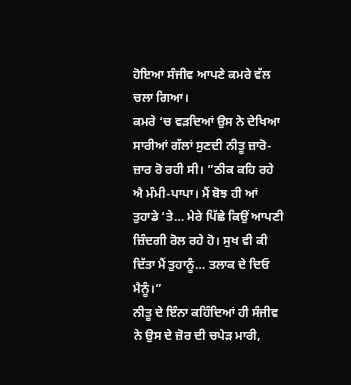ਹੋਇਆ ਸੰਜੀਵ ਆਪਣੇ ਕਮਰੇ ਵੱਲ ਚਲਾ ਗਿਆ।
ਕਮਰੇ ‘ਚ ਵੜਦਿਆਂ ਉਸ ਨੇ ਦੇਖਿਆ ਸਾਰੀਆਂ ਗੱਲਾਂ ਸੁਣਦੀ ਨੀਤੂ ਜ਼ਾਰੋ-ਜ਼ਾਰ ਰੋ ਰਹੀ ਸੀ। ”ਠੀਕ ਕਹਿ ਰਹੇ ਐ ਮੰਮੀ-ਪਾਪਾ। ਮੈਂ ਬੋਝ ਹੀ ਆਂ ਤੁਹਾਡੇ ‘ਤੇ… ਮੇਰੇ ਪਿੱਛੇ ਕਿਉਂ ਆਪਣੀ ਜ਼ਿੰਦਗੀ ਰੋਲ ਰਹੇ ਹੋ। ਸੁਖ ਵੀ ਕੀ ਦਿੱਤਾ ਮੈਂ ਤੁਹਾਨੂੰ… ਤਲਾਕ ਦੇ ਦਿਓ ਮੈਨੂੰ।”
ਨੀਤੂ ਦੇ ਇੰਨਾ ਕਹਿੰਦਿਆਂ ਹੀ ਸੰਜੀਵ ਨੇ ਉਸ ਦੇ ਜ਼ੋਰ ਦੀ ਚਪੇੜ ਮਾਰੀ,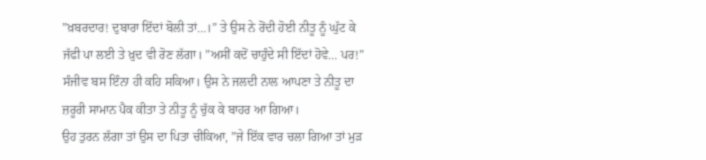”ਖ਼ਬਰਦਾਰ! ਦੁਬਾਰਾ ਇੱਦਾਂ ਬੋਲੀ ਤਾਂ…।” ਤੇ ਉਸ ਨੇ ਰੋਂਦੀ ਹੋਈ ਨੀਤੂ ਨੂੰ ਘੁੱਟ ਕੇ ਜੱਫੀ ਪਾ ਲਈ ਤੇ ਖ਼ੁਦ ਵੀ ਰੋਣ ਲੱਗਾ। ”ਅਸੀਂ ਕਦੋਂ ਚਾਹੁੰਦੇ ਸੀ ਇੱਦਾਂ ਹੋਵੇ… ਪਰ!” ਸੰਜੀਵ ਬਸ ਇੰਨਾ ਹੀ ਕਹਿ ਸਕਿਆ। ਉਸ ਨੇ ਜਲਦੀ ਨਾਲ ਆਪਣਾ ਤੇ ਨੀਤੂ ਦਾ ਜ਼ਰੂਰੀ ਸਾਮਾਨ ਪੈਕ ਕੀਤਾ ਤੇ ਨੀਤੂ ਨੂੰ ਚੁੱਕ ਕੇ ਬਾਹਰ ਆ ਗਿਆ।
ਉਹ ਤੁਰਨ ਲੱਗਾ ਤਾਂ ਉਸ ਦਾ ਪਿਤਾ ਚੀਕਿਆ, ”ਜੇ ਇੱਕ ਵਾਰ ਚਲਾ ਗਿਆ ਤਾਂ ਮੁੜ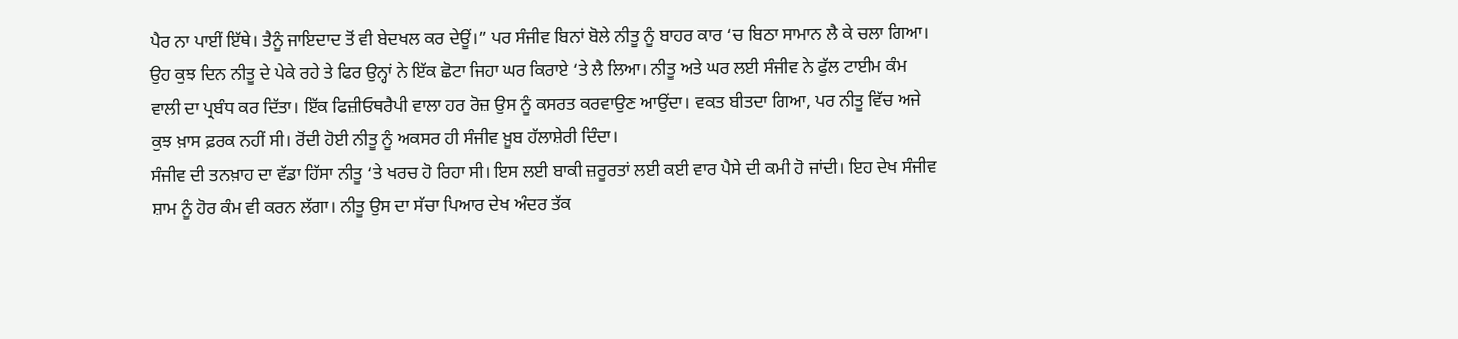ਪੈਰ ਨਾ ਪਾਈਂ ਇੱਥੇ। ਤੈਨੂੰ ਜਾਇਦਾਦ ਤੋਂ ਵੀ ਬੇਦਖਲ ਕਰ ਦੇਊਂ।” ਪਰ ਸੰਜੀਵ ਬਿਨਾਂ ਬੋਲੇ ਨੀਤੂ ਨੂੰ ਬਾਹਰ ਕਾਰ ‘ਚ ਬਿਠਾ ਸਾਮਾਨ ਲੈ ਕੇ ਚਲਾ ਗਿਆ। ਉਹ ਕੁਝ ਦਿਨ ਨੀਤੂ ਦੇ ਪੇਕੇ ਰਹੇ ਤੇ ਫਿਰ ਉਨ੍ਹਾਂ ਨੇ ਇੱਕ ਛੋਟਾ ਜਿਹਾ ਘਰ ਕਿਰਾਏ ‘ਤੇ ਲੈ ਲਿਆ। ਨੀਤੂ ਅਤੇ ਘਰ ਲਈ ਸੰਜੀਵ ਨੇ ਫੁੱਲ ਟਾਈਮ ਕੰਮ ਵਾਲੀ ਦਾ ਪ੍ਰਬੰਧ ਕਰ ਦਿੱਤਾ। ਇੱਕ ਫਿਜ਼ੀਓਥਰੈਪੀ ਵਾਲਾ ਹਰ ਰੋਜ਼ ਉਸ ਨੂੰ ਕਸਰਤ ਕਰਵਾਉਣ ਆਉਂਦਾ। ਵਕਤ ਬੀਤਦਾ ਗਿਆ, ਪਰ ਨੀਤੂ ਵਿੱਚ ਅਜੇ ਕੁਝ ਖ਼ਾਸ ਫ਼ਰਕ ਨਹੀਂ ਸੀ। ਰੋਂਦੀ ਹੋਈ ਨੀਤੂ ਨੂੰ ਅਕਸਰ ਹੀ ਸੰਜੀਵ ਖ਼ੂਬ ਹੱਲਾਸ਼ੇਰੀ ਦਿੰਦਾ।
ਸੰਜੀਵ ਦੀ ਤਨਖ਼ਾਹ ਦਾ ਵੱਡਾ ਹਿੱਸਾ ਨੀਤੂ ‘ਤੇ ਖਰਚ ਹੋ ਰਿਹਾ ਸੀ। ਇਸ ਲਈ ਬਾਕੀ ਜ਼ਰੂਰਤਾਂ ਲਈ ਕਈ ਵਾਰ ਪੈਸੇ ਦੀ ਕਮੀ ਹੋ ਜਾਂਦੀ। ਇਹ ਦੇਖ ਸੰਜੀਵ ਸ਼ਾਮ ਨੂੰ ਹੋਰ ਕੰਮ ਵੀ ਕਰਨ ਲੱਗਾ। ਨੀਤੂ ਉਸ ਦਾ ਸੱਚਾ ਪਿਆਰ ਦੇਖ ਅੰਦਰ ਤੱਕ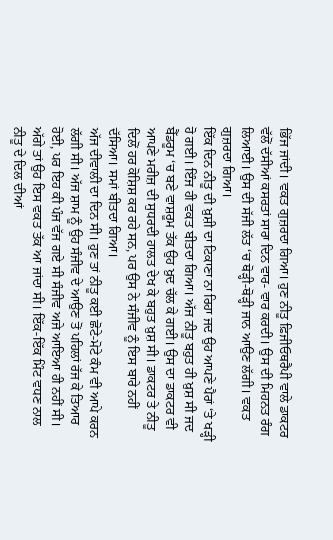ਭਿੱਜ ਜਾਂਦੀ। ਵਕਤ ਗੁਜ਼ਰਦਾ ਗਿਆ। ਹੁਣ ਨੀਤੂ ਫ਼ਿਜੀਓਥਰੈਪੀ ਵਾਲੇ ਡਾਕਟਰ ਵੱਲੋਂ ਦੱਸੀਆਂ ਕਸਰਤਾਂ ਸਾਰਾ ਦਿਨ ਵਾਰ- ਵਾਰ ਕਰਦੀ। ਉਸ ਦੀ ਮਿਹਨਤ ਰੰਗ ਲਿਆਈ। ਉਸ ਦੀ ਸੱਜੀ ਲੱਤ ‘ਚ ਥੋੜ੍ਹੀ-ਥੋੜ੍ਹੀ ਜਾਨ ਆਉਣ ਲੱਗੀ। ਵਕਤ ਗੁਜ਼ਰਦਾ ਗਿਆ।
ਇੱਕ ਦਿਨ ਨੀਤੂ ਦੀ ਖ਼ੁਸ਼ੀ ਦਾ ਟਿਕਾਣਾ ਨਾ ਰਿਹਾ ਜਦ ਉਹ ਆਪਣੇ ਪੈਰਾਂ ‘ਤੇ ਖੜ੍ਹੀ ਹੋ ਗਈ। ਇੰਜ ਹੀ ਵਕਤ ਬੀਤਦਾ ਗਿਆ। ਅੱਜ ਨੀਤੂ ਬਹੁਤ ਹੀ ਖ਼ੁਸ਼ ਸੀ ਜਦ ਬੈੱਡਰੂਮ ‘ਚ ਬਣੇ ਵਾਸ਼ਰੂਮ ਤੱਕ ਉਹ ਖ਼ੁਦ ਚੱਲ ਕੇ ਗਈ। ਉਸ ਦਾ ਡਾਕਟਰ ਵੀ ਆਪਣੇ ਮਰੀਜ਼ ਦੀ ਸੁਧਰਦੀ ਹਾਲਤ ਦੇਖ ਕੇ ਬਹੁਤ ਖ਼ੁਸ਼ ਸੀ। ਡਾਕਟਰ ਤੇ ਨੀਤੂ ਦਿਲੋਂ ਹਰ ਕੋਸ਼ਿਸ਼ ਕਰ ਰਹੇ ਸਨ, ਪਰ ਉਸ ਨੇ ਸੰਜੀਵ ਨੂੰ ਇਸ ਬਾਰੇ ਨਹੀਂ ਦੱਸਿਆ। ਸਮਾਂ ਬੀਤਦਾ ਗਿਆ।
ਅੱਜ ਦੀਵਾਲੀ ਦਾ ਦਿਨ ਸੀ। ਹੁਣ ਤਾਂ ਨੀਤੂ ਕਈ ਛੋਟੇ-ਮੋਟੇ ਕੰਮ ਵੀ ਆਪੇ ਕਰਨ ਲੱਗੀ ਸੀ। ਅੱਜ ਸ਼ਾਮ ਨੂੰ ਉਹ ਸੰਜੀਵ ਦੇ ਆਉਣ ਤੋਂ ਪਹਿਲਾਂ ਰੱਜ ਕੇ ਤਿਆਰ ਹੋਈ, ਪਰ ਇਹ ਕੀ ਪੰਜ ਵੱਜ ਗਏ ਸੀ ਸੰਜੀਵ ਅਜੇ ਆਇਆ ਹੀ ਨਹੀਂ ਸੀ। ਅੱਗੇ ਤਾਂ ਉਹ ਇਸ ਵਕਤ ਤੱਕ ਆ ਜਾਂਦਾ ਸੀ। ਇੱਕ-ਇੱਕ ਮਿੰਟ ਵਧਣ ਨਾਲ ਨੀਤੂ ਦੇ ਦਿਲ ਦੀਆਂ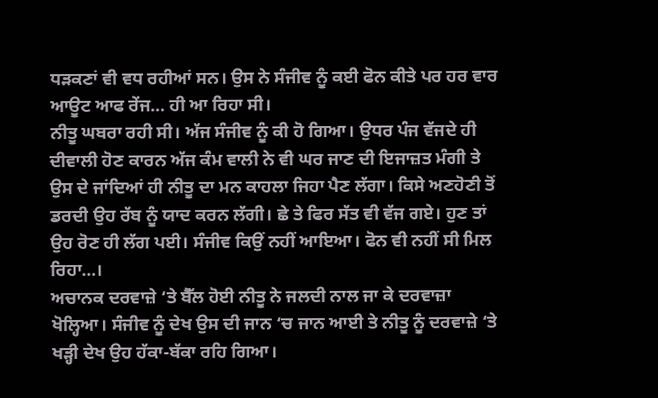ਧੜਕਣਾਂ ਵੀ ਵਧ ਰਹੀਆਂ ਸਨ। ਉਸ ਨੇ ਸੰਜੀਵ ਨੂੰ ਕਈ ਫੋਨ ਕੀਤੇ ਪਰ ਹਰ ਵਾਰ ਆਊਟ ਆਫ ਰੇਂਜ… ਹੀ ਆ ਰਿਹਾ ਸੀ।
ਨੀਤੂ ਘਬਰਾ ਰਹੀ ਸੀ। ਅੱਜ ਸੰਜੀਵ ਨੂੰ ਕੀ ਹੋ ਗਿਆ। ਉਧਰ ਪੰਜ ਵੱਜਦੇ ਹੀ ਦੀਵਾਲੀ ਹੋਣ ਕਾਰਨ ਅੱਜ ਕੰਮ ਵਾਲੀ ਨੇ ਵੀ ਘਰ ਜਾਣ ਦੀ ਇਜਾਜ਼ਤ ਮੰਗੀ ਤੇ ਉਸ ਦੇ ਜਾਂਦਿਆਂ ਹੀ ਨੀਤੂ ਦਾ ਮਨ ਕਾਹਲਾ ਜਿਹਾ ਪੈਣ ਲੱਗਾ। ਕਿਸੇ ਅਣਹੋਣੀ ਤੋਂ ਡਰਦੀ ਉਹ ਰੱਬ ਨੂੰ ਯਾਦ ਕਰਨ ਲੱਗੀ। ਛੇ ਤੇ ਫਿਰ ਸੱਤ ਵੀ ਵੱਜ ਗਏ। ਹੁਣ ਤਾਂ ਉਹ ਰੋਣ ਹੀ ਲੱਗ ਪਈ। ਸੰਜੀਵ ਕਿਉਂ ਨਹੀਂ ਆਇਆ। ਫੋਨ ਵੀ ਨਹੀਂ ਸੀ ਮਿਲ ਰਿਹਾ…।
ਅਚਾਨਕ ਦਰਵਾਜ਼ੇ ‘ਤੇ ਬੈੱਲ ਹੋਈ ਨੀਤੂ ਨੇ ਜਲਦੀ ਨਾਲ ਜਾ ਕੇ ਦਰਵਾਜ਼ਾ ਖੋਲ੍ਹਿਆ। ਸੰਜੀਵ ਨੂੰ ਦੇਖ ਉਸ ਦੀ ਜਾਨ ‘ਚ ਜਾਨ ਆਈ ਤੇ ਨੀਤੂ ਨੂੰ ਦਰਵਾਜ਼ੇ ‘ਤੇ ਖੜ੍ਹੀ ਦੇਖ ਉਹ ਹੱਕਾ-ਬੱਕਾ ਰਹਿ ਗਿਆ।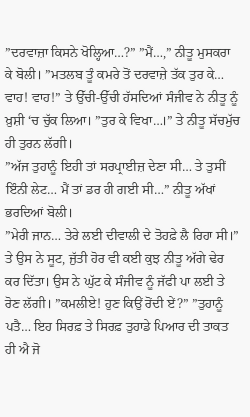”ਦਰਵਾਜ਼ਾ ਕਿਸਨੇ ਖੋਲ੍ਹਿਆ…?” ”ਮੈਂ…,” ਨੀਤੂ ਮੁਸਕਰਾ ਕੇ ਬੋਲੀ। ”ਮਤਲਬ ਤੂੰ ਕਮਰੇ ਤੋਂ ਦਰਵਾਜ਼ੇ ਤੱਕ ਤੁਰ ਕੇ… ਵਾਹ! ਵਾਹ!” ਤੇ ਉੱਚੀ-ਉੱਚੀ ਹੱਸਦਿਆਂ ਸੰਜੀਵ ਨੇ ਨੀਤੂ ਨੂੰ ਖ਼ੁਸ਼ੀ ‘ਚ ਚੁੱਕ ਲਿਆ। ”ਤੁਰ ਕੇ ਵਿਖਾ…।” ਤੇ ਨੀਤੂ ਸੱਚਮੁੱਚ ਹੀ ਤੁਰਨ ਲੱਗੀ।
”ਅੱਜ ਤੁਹਾਨੂੰ ਇਹੀ ਤਾਂ ਸਰਪ੍ਰਾਈਜ਼ ਦੇਣਾ ਸੀ… ਤੇ ਤੁਸੀਂ ਇੰਨੀ ਲੇਟ… ਮੈਂ ਤਾਂ ਡਰ ਹੀ ਗਈ ਸੀ…” ਨੀਤੂ ਅੱਖਾਂ ਭਰਦਿਆਂ ਬੋਲੀ।
”ਮੇਰੀ ਜਾਨ… ਤੇਰੇ ਲਈ ਦੀਵਾਲੀ ਦੇ ਤੋਹਫ਼ੇ ਲੈ ਰਿਹਾ ਸੀ।” ਤੇ ਉਸ ਨੇ ਸੂਟ, ਜੁੱਤੀ ਹੋਰ ਵੀ ਕਈ ਕੁਝ ਨੀਤੂ ਅੱਗੇ ਢੇਰ ਕਰ ਦਿੱਤਾ। ਉਸ ਨੇ ਘੁੱਟ ਕੇ ਸੰਜੀਵ ਨੂੰ ਜੱਫੀ ਪਾ ਲਈ ਤੇ ਰੋਣ ਲੱਗੀ। ”ਕਮਲੀਏ! ਹੁਣ ਕਿਉਂ ਰੋਂਦੀ ਏਂ?” ”ਤੁਹਾਨੂੰ ਪਤੈ… ਇਹ ਸਿਰਫ਼ ਤੇ ਸਿਰਫ਼ ਤੁਹਾਡੇ ਪਿਆਰ ਦੀ ਤਾਕਤ ਹੀ ਐ ਜੋ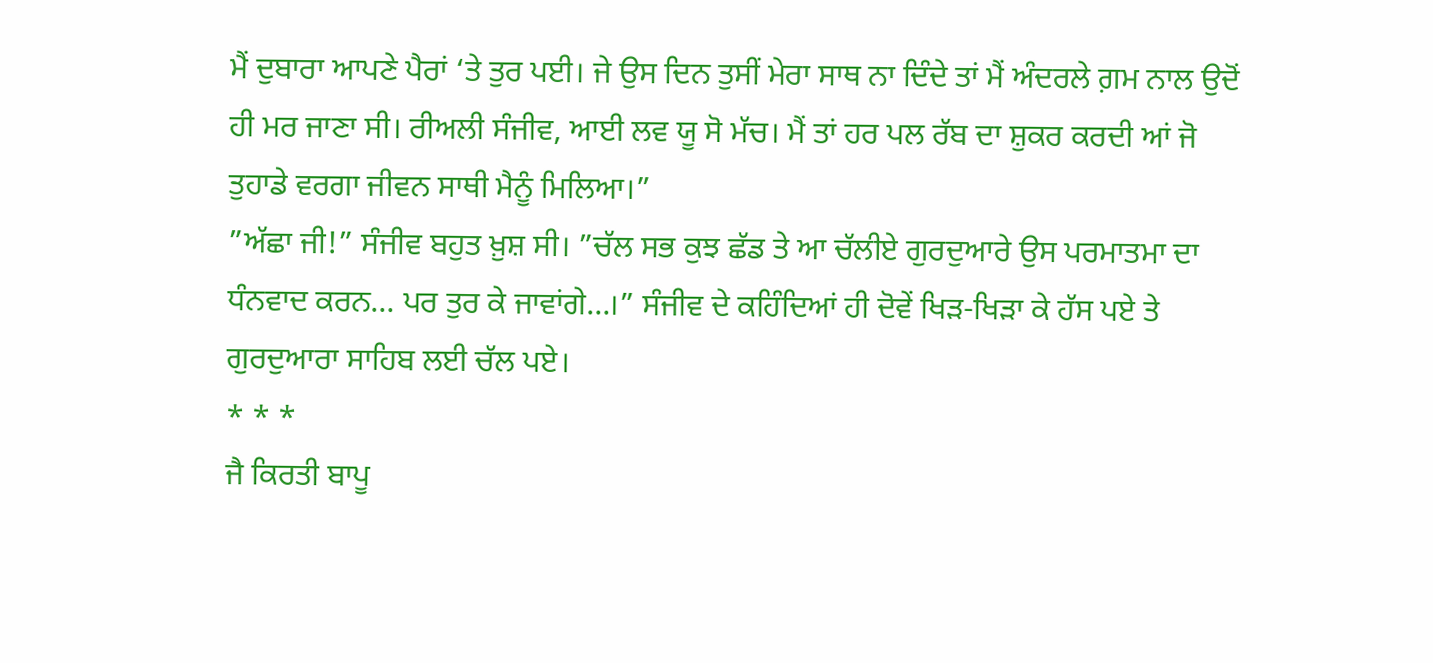ਮੈਂ ਦੁਬਾਰਾ ਆਪਣੇ ਪੈਰਾਂ ‘ਤੇ ਤੁਰ ਪਈ। ਜੇ ਉਸ ਦਿਨ ਤੁਸੀਂ ਮੇਰਾ ਸਾਥ ਨਾ ਦਿੰਦੇ ਤਾਂ ਮੈਂ ਅੰਦਰਲੇ ਗ਼ਮ ਨਾਲ ਉਦੋਂ ਹੀ ਮਰ ਜਾਣਾ ਸੀ। ਰੀਅਲੀ ਸੰਜੀਵ, ਆਈ ਲਵ ਯੂ ਸੋ ਮੱਚ। ਮੈਂ ਤਾਂ ਹਰ ਪਲ ਰੱਬ ਦਾ ਸ਼ੁਕਰ ਕਰਦੀ ਆਂ ਜੋ ਤੁਹਾਡੇ ਵਰਗਾ ਜੀਵਨ ਸਾਥੀ ਮੈਨੂੰ ਮਿਲਿਆ।”
”ਅੱਛਾ ਜੀ!” ਸੰਜੀਵ ਬਹੁਤ ਖ਼ੁਸ਼ ਸੀ। ”ਚੱਲ ਸਭ ਕੁਝ ਛੱਡ ਤੇ ਆ ਚੱਲੀਏ ਗੁਰਦੁਆਰੇ ਉਸ ਪਰਮਾਤਮਾ ਦਾ ਧੰਨਵਾਦ ਕਰਨ… ਪਰ ਤੁਰ ਕੇ ਜਾਵਾਂਗੇ…।” ਸੰਜੀਵ ਦੇ ਕਹਿੰਦਿਆਂ ਹੀ ਦੋਵੇਂ ਖਿੜ-ਖਿੜਾ ਕੇ ਹੱਸ ਪਏ ਤੇ ਗੁਰਦੁਆਰਾ ਸਾਹਿਬ ਲਈ ਚੱਲ ਪਏ।
* * *
ਜੈ ਕਿਰਤੀ ਬਾਪੂ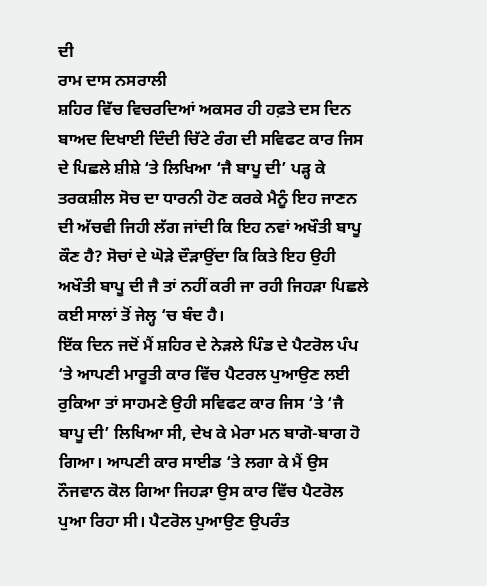ਦੀ
ਰਾਮ ਦਾਸ ਨਸਰਾਲੀ
ਸ਼ਹਿਰ ਵਿੱਚ ਵਿਚਰਦਿਆਂ ਅਕਸਰ ਹੀ ਹਫ਼ਤੇ ਦਸ ਦਿਨ ਬਾਅਦ ਦਿਖਾਈ ਦਿੰਦੀ ਚਿੱਟੇ ਰੰਗ ਦੀ ਸਵਿਫਟ ਕਾਰ ਜਿਸ ਦੇ ਪਿਛਲੇ ਸ਼ੀਸ਼ੇ ‘ਤੇ ਲਿਖਿਆ ‘ਜੈ ਬਾਪੂ ਦੀ’ ਪੜ੍ਹ ਕੇ ਤਰਕਸ਼ੀਲ ਸੋਚ ਦਾ ਧਾਰਨੀ ਹੋਣ ਕਰਕੇ ਮੈਨੂੰ ਇਹ ਜਾਣਨ ਦੀ ਅੱਚਵੀ ਜਿਹੀ ਲੱਗ ਜਾਂਦੀ ਕਿ ਇਹ ਨਵਾਂ ਅਖੌਤੀ ਬਾਪੂ ਕੌਣ ਹੈ? ਸੋਚਾਂ ਦੇ ਘੋੜੇ ਦੌੜਾਉਂਦਾ ਕਿ ਕਿਤੇ ਇਹ ਉਹੀ ਅਖੌਤੀ ਬਾਪੂ ਦੀ ਜੈ ਤਾਂ ਨਹੀਂ ਕਰੀ ਜਾ ਰਹੀ ਜਿਹੜਾ ਪਿਛਲੇ ਕਈ ਸਾਲਾਂ ਤੋਂ ਜੇਲ੍ਹ ‘ਚ ਬੰਦ ਹੈ।
ਇੱਕ ਦਿਨ ਜਦੋਂ ਮੈਂ ਸ਼ਹਿਰ ਦੇ ਨੇੜਲੇ ਪਿੰਡ ਦੇ ਪੈਟਰੋਲ ਪੰਪ ‘ਤੇ ਆਪਣੀ ਮਾਰੂਤੀ ਕਾਰ ਵਿੱਚ ਪੈਟਰਲ ਪੁਆਉਣ ਲਈ ਰੁਕਿਆ ਤਾਂ ਸਾਹਮਣੇ ਉਹੀ ਸਵਿਫਟ ਕਾਰ ਜਿਸ ‘ਤੇ ‘ਜੈ ਬਾਪੂ ਦੀ’ ਲਿਖਿਆ ਸੀ, ਦੇਖ ਕੇ ਮੇਰਾ ਮਨ ਬਾਗੋ-ਬਾਗ ਹੋ ਗਿਆ। ਆਪਣੀ ਕਾਰ ਸਾਈਡ ‘ਤੇ ਲਗਾ ਕੇ ਮੈਂ ਉਸ ਨੌਜਵਾਨ ਕੋਲ ਗਿਆ ਜਿਹੜਾ ਉਸ ਕਾਰ ਵਿੱਚ ਪੈਟਰੋਲ ਪੁਆ ਰਿਹਾ ਸੀ। ਪੈਟਰੋਲ ਪੁਆਉਣ ਉਪਰੰਤ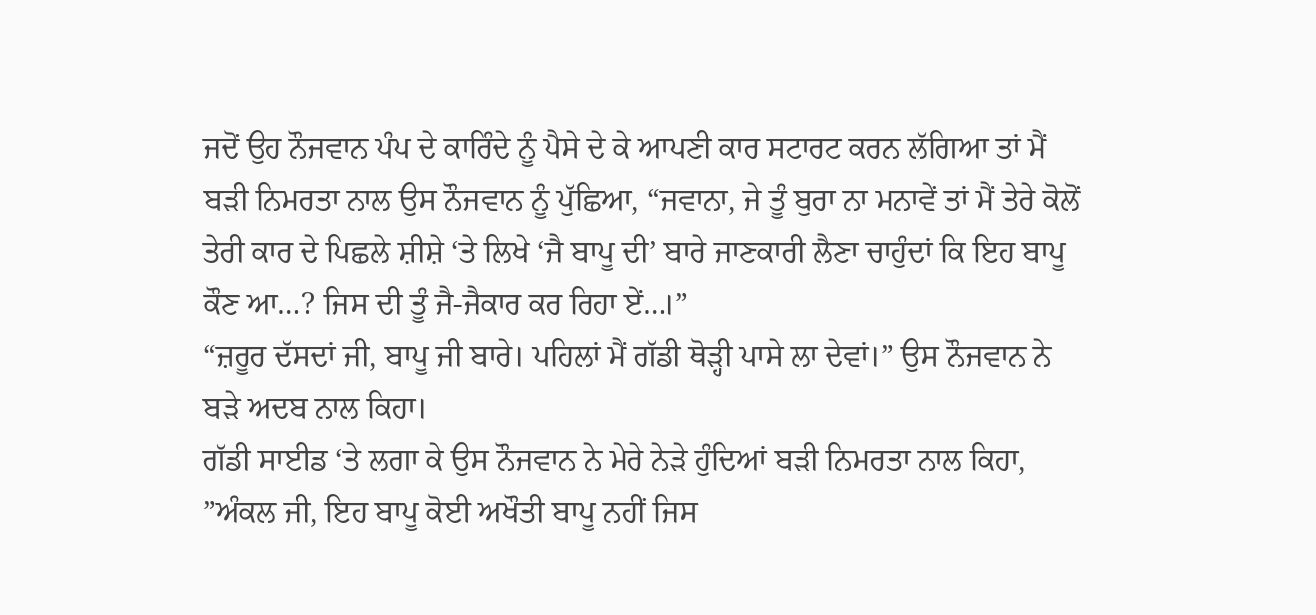ਜਦੋਂ ਉਹ ਨੌਜਵਾਨ ਪੰਪ ਦੇ ਕਾਰਿੰਦੇ ਨੂੰ ਪੈਸੇ ਦੇ ਕੇ ਆਪਣੀ ਕਾਰ ਸਟਾਰਟ ਕਰਨ ਲੱਗਿਆ ਤਾਂ ਮੈਂ ਬੜੀ ਨਿਮਰਤਾ ਨਾਲ ਉਸ ਨੌਜਵਾਨ ਨੂੰ ਪੁੱਛਿਆ, “ਜਵਾਨਾ, ਜੇ ਤੂੰ ਬੁਰਾ ਨਾ ਮਨਾਵੇਂ ਤਾਂ ਮੈਂ ਤੇਰੇ ਕੋਲੋਂ ਤੇਰੀ ਕਾਰ ਦੇ ਪਿਛਲੇ ਸ਼ੀਸ਼ੇ ‘ਤੇ ਲਿਖੇ ‘ਜੈ ਬਾਪੂ ਦੀ’ ਬਾਰੇ ਜਾਣਕਾਰੀ ਲੈਣਾ ਚਾਹੁੰਦਾਂ ਕਿ ਇਹ ਬਾਪੂ ਕੌਣ ਆ…? ਜਿਸ ਦੀ ਤੂੰ ਜੈ-ਜੈਕਾਰ ਕਰ ਰਿਹਾ ਏਂ…।”
“ਜ਼ਰੂਰ ਦੱਸਦਾਂ ਜੀ, ਬਾਪੂ ਜੀ ਬਾਰੇ। ਪਹਿਲਾਂ ਮੈਂ ਗੱਡੀ ਥੋੜ੍ਹੀ ਪਾਸੇ ਲਾ ਦੇਵਾਂ।” ਉਸ ਨੌਜਵਾਨ ਨੇ ਬੜੇ ਅਦਬ ਨਾਲ ਕਿਹਾ।
ਗੱਡੀ ਸਾਈਡ ‘ਤੇ ਲਗਾ ਕੇ ਉਸ ਨੌਜਵਾਨ ਨੇ ਮੇਰੇ ਨੇੜੇ ਹੁੰਦਿਆਂ ਬੜੀ ਨਿਮਰਤਾ ਨਾਲ ਕਿਹਾ, ”ਅੰਕਲ ਜੀ, ਇਹ ਬਾਪੂ ਕੋਈ ਅਖੌਤੀ ਬਾਪੂ ਨਹੀਂ ਜਿਸ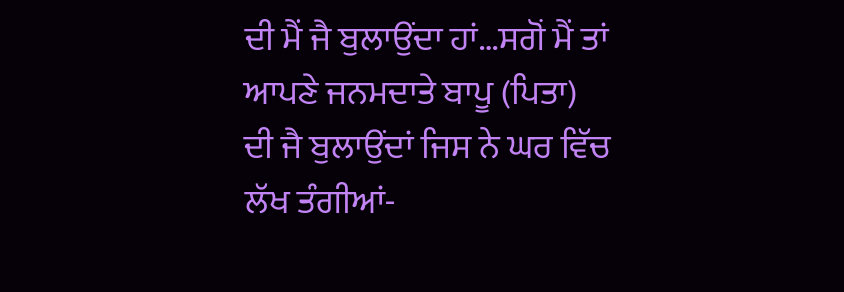ਦੀ ਮੈਂ ਜੈ ਬੁਲਾਉਂਦਾ ਹਾਂ…ਸਗੋਂ ਮੈਂ ਤਾਂ ਆਪਣੇ ਜਨਮਦਾਤੇ ਬਾਪੂ (ਪਿਤਾ) ਦੀ ਜੈ ਬੁਲਾਉਂਦਾਂ ਜਿਸ ਨੇ ਘਰ ਵਿੱਚ ਲੱਖ ਤੰਗੀਆਂ-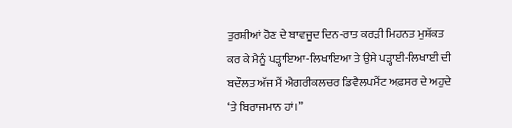ਤੁਰਸ਼ੀਆਂ ਹੋਣ ਦੇ ਬਾਵਜੂਦ ਦਿਨ-ਰਾਤ ਕਰੜੀ ਮਿਹਨਤ ਮੁਸ਼ੱਕਤ ਕਰ ਕੇ ਮੈਨੂੰ ਪੜ੍ਹਾਇਆ-ਲਿਖਾਇਆ ਤੇ ਉਸੇ ਪੜ੍ਹਾਈ-ਲਿਖਾਈ ਦੀ ਬਦੌਲਤ ਅੱਜ ਮੈਂ ਐਗਰੀਕਲਚਰ ਡਿਵੈਲਪਮੈਂਟ ਅਫ਼ਸਰ ਦੇ ਅਹੁਦੇ ‘ਤੇ ਬਿਰਾਜਮਾਨ ਹਾਂ।”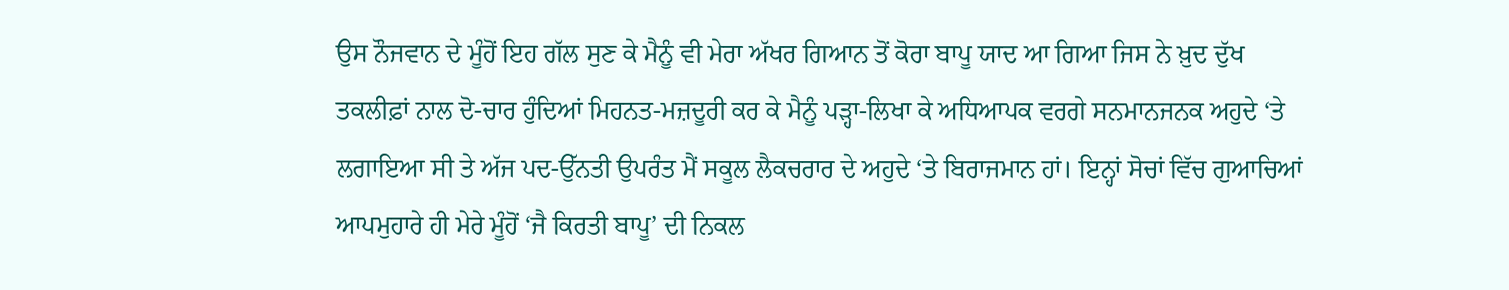ਉਸ ਨੌਜਵਾਨ ਦੇ ਮੂੰਹੋਂ ਇਹ ਗੱਲ ਸੁਣ ਕੇ ਮੈਨੂੰ ਵੀ ਮੇਰਾ ਅੱਖਰ ਗਿਆਨ ਤੋਂ ਕੋਰਾ ਬਾਪੂ ਯਾਦ ਆ ਗਿਆ ਜਿਸ ਨੇ ਖ਼ੁਦ ਦੁੱਖ ਤਕਲੀਫ਼ਾਂ ਨਾਲ ਦੋ-ਚਾਰ ਹੁੰਦਿਆਂ ਮਿਹਨਤ-ਮਜ਼ਦੂਰੀ ਕਰ ਕੇ ਮੈਨੂੰ ਪੜ੍ਹਾ-ਲਿਖਾ ਕੇ ਅਧਿਆਪਕ ਵਰਗੇ ਸਨਮਾਨਜਨਕ ਅਹੁਦੇ ‘ਤੇ ਲਗਾਇਆ ਸੀ ਤੇ ਅੱਜ ਪਦ-ਉੱਨਤੀ ਉਪਰੰਤ ਮੈਂ ਸਕੂਲ ਲੈਕਚਰਾਰ ਦੇ ਅਹੁਦੇ ‘ਤੇ ਬਿਰਾਜਮਾਨ ਹਾਂ। ਇਨ੍ਹਾਂ ਸੋਚਾਂ ਵਿੱਚ ਗੁਆਚਿਆਂ ਆਪਮੁਹਾਰੇ ਹੀ ਮੇਰੇ ਮੂੰਹੋਂ ‘ਜੈ ਕਿਰਤੀ ਬਾਪੂ’ ਦੀ ਨਿਕਲ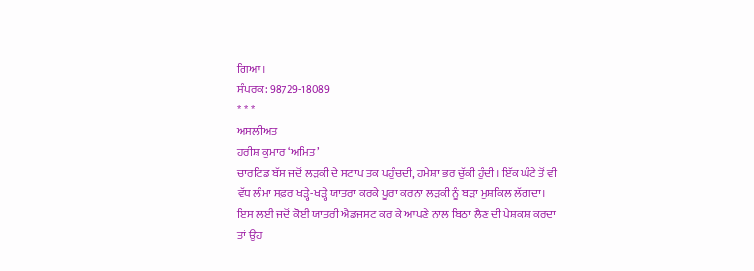ਗਿਆ।
ਸੰਪਰਕ: 98729-18089
* * *
ਅਸਲੀਅਤ
ਹਰੀਸ਼ ਕੁਮਾਰ ‘ਅਮਿਤ’
ਚਾਰਟਿਡ ਬੱਸ ਜਦੋਂ ਲੜਕੀ ਦੇ ਸਟਾਪ ਤਕ ਪਹੁੰਚਦੀ, ਹਮੇਸ਼ਾ ਭਰ ਚੁੱਕੀ ਹੁੰਦੀ। ਇੱਕ ਘੰਟੇ ਤੋਂ ਵੀ ਵੱਧ ਲੰਮਾ ਸਫ਼ਰ ਖੜ੍ਹੇ-ਖੜ੍ਹੇ ਯਾਤਰਾ ਕਰਕੇ ਪੂਰਾ ਕਰਨਾ ਲੜਕੀ ਨੂੰ ਬੜਾ ਮੁਸ਼ਕਿਲ ਲੱਗਦਾ। ਇਸ ਲਈ ਜਦੋਂ ਕੋਈ ਯਾਤਰੀ ਐਡਜਸਟ ਕਰ ਕੇ ਆਪਣੇ ਨਾਲ ਬਿਠਾ ਲੈਣ ਦੀ ਪੇਸ਼ਕਸ਼ ਕਰਦਾ ਤਾਂ ਉਹ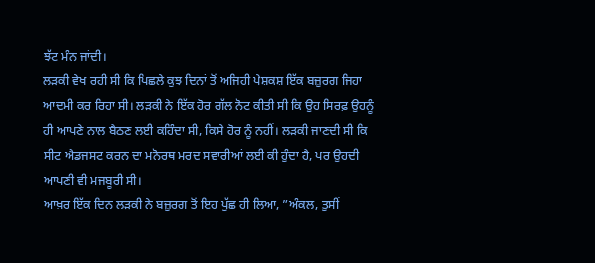ਝੱਟ ਮੰਨ ਜਾਂਦੀ।
ਲੜਕੀ ਵੇਖ ਰਹੀ ਸੀ ਕਿ ਪਿਛਲੇ ਕੁਝ ਦਿਨਾਂ ਤੋਂ ਅਜਿਹੀ ਪੇਸ਼ਕਸ਼ ਇੱਕ ਬਜ਼ੁਰਗ ਜਿਹਾ ਆਦਮੀ ਕਰ ਰਿਹਾ ਸੀ। ਲੜਕੀ ਨੇ ਇੱਕ ਹੋਰ ਗੱਲ ਨੋਟ ਕੀਤੀ ਸੀ ਕਿ ਉਹ ਸਿਰਫ਼ ਉਹਨੂੰ ਹੀ ਆਪਣੇ ਨਾਲ ਬੈਠਣ ਲਈ ਕਹਿੰਦਾ ਸੀ, ਕਿਸੇ ਹੋਰ ਨੂੰ ਨਹੀਂ। ਲੜਕੀ ਜਾਣਦੀ ਸੀ ਕਿ ਸੀਟ ਐਡਜਸਟ ਕਰਨ ਦਾ ਮਨੋਰਥ ਮਰਦ ਸਵਾਰੀਆਂ ਲਈ ਕੀ ਹੁੰਦਾ ਹੈ, ਪਰ ਉਹਦੀ ਆਪਣੀ ਵੀ ਮਜਬੂਰੀ ਸੀ।
ਆਖ਼ਰ ਇੱਕ ਦਿਨ ਲੜਕੀ ਨੇ ਬਜ਼ੁਰਗ ਤੋਂ ਇਹ ਪੁੱਛ ਹੀ ਲਿਆ, ”ਅੰਕਲ, ਤੁਸੀਂ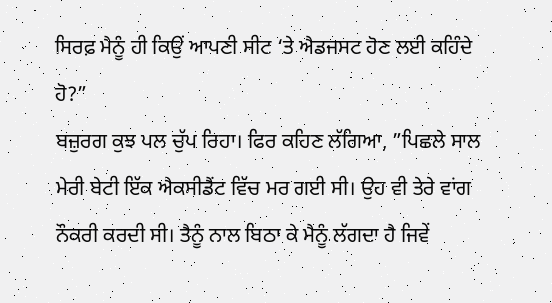ਸਿਰਫ਼ ਮੈਨੂੰ ਹੀ ਕਿਉਂ ਆਪਣੀ ਸੀਟ ‘ਤੇ ਐਡਜਸਟ ਹੋਣ ਲਈ ਕਹਿੰਦੇ ਹੋ?”
ਬਜ਼ੁਰਗ ਕੁਝ ਪਲ ਚੁੱਪ ਰਿਹਾ। ਫਿਰ ਕਹਿਣ ਲੱਗਿਆ, ”ਪਿਛਲੇ ਸਾਲ ਮੇਰੀ ਬੇਟੀ ਇੱਕ ਐਕਸੀਡੈਂਟ ਵਿੱਚ ਮਰ ਗਈ ਸੀ। ਉਹ ਵੀ ਤੇਰੇ ਵਾਂਗ ਨੌਕਰੀ ਕਰਦੀ ਸੀ। ਤੈਨੂੰ ਨਾਲ ਬਿਠਾ ਕੇ ਮੈਨੂੰ ਲੱਗਦਾ ਹੈ ਜਿਵੇਂ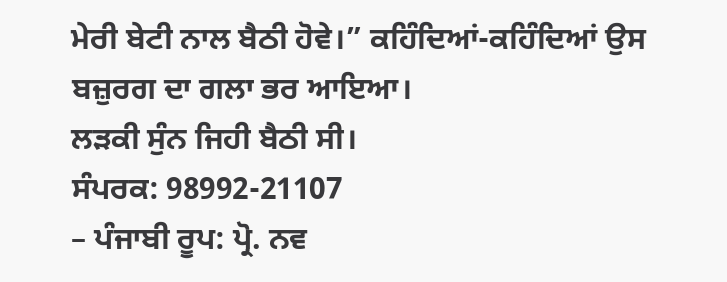ਮੇਰੀ ਬੇਟੀ ਨਾਲ ਬੈਠੀ ਹੋਵੇ।” ਕਹਿੰਦਿਆਂ-ਕਹਿੰਦਿਆਂ ਉਸ ਬਜ਼ੁਰਗ ਦਾ ਗਲਾ ਭਰ ਆਇਆ।
ਲੜਕੀ ਸੁੰਨ ਜਿਹੀ ਬੈਠੀ ਸੀ।
ਸੰਪਰਕ: 98992-21107
– ਪੰਜਾਬੀ ਰੂਪ: ਪ੍ਰੋ. ਨਵ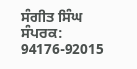ਸੰਗੀਤ ਸਿੰਘ
ਸੰਪਰਕ: 94176-92015